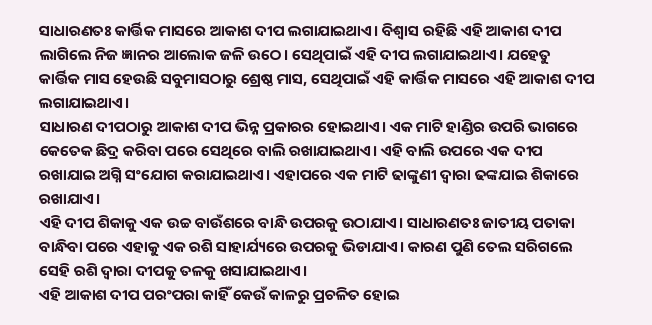ସାଧାରଣତଃ କାର୍ତ୍ତିକ ମାସରେ ଆକାଶ ଦୀପ ଲଗାଯାଇଥାଏ। ବିଶ୍ବାସ ରହିଛି ଏହି ଆକାଶ ଦୀପ ଲାଗିଲେ ନିଜ ଜ୍ଞାନର ଆଲୋକ ଜଳି ଉଠେ। ସେଥିପାଇଁ ଏହି ଦୀପ ଲଗାଯାଇଥାଏ। ଯହେତୁ କାର୍ତ୍ତିକ ମାସ ହେଉଛି ସବୁମାସଠାରୁ ଶ୍ରେଷ୍ଠ ମାସ, ସେଥିପାଇଁ ଏହି କାର୍ତ୍ତିକ ମାସରେ ଏହି ଆକାଶ ଦୀପ ଲଗାଯାଇଥାଏ।
ସାଧାରଣ ଦୀପଠାରୁ ଆକାଶ ଦୀପ ଭିନ୍ନ ପ୍ରକାରର ହୋଇଥାଏ। ଏକ ମାଟି ହାଣ୍ଡିର ଉପରି ଭାଗରେ କେତେକ ଛିଦ୍ର କରିବା ପରେ ସେଥିରେ ବାଲି ରଖାଯାଇଥାଏ। ଏହି ବାଲି ଉପରେ ଏକ ଦୀପ ରଖାଯାଇ ଅଗ୍ନି ସଂଯୋଗ କରାଯାଇଥାଏ। ଏହାପରେ ଏକ ମାଟି ଢାଙ୍କୁଣୀ ଦ୍ବାରା ଢଙ୍କଯାଇ ଶିକାରେ ରଖାଯାଏ।
ଏହି ଦୀପ ଶିକାକୁ ଏକ ଉଚ୍ଚ ବାଉଁଶରେ ବାନ୍ଧି ଉପରକୁ ଉଠାଯାଏ। ସାଧାରଣତଃ ଜାତୀୟ ପତାକା ବାନ୍ଧିବା ପରେ ଏହାକୁ ଏକ ରଶି ସାହାର୍ଯ୍ୟରେ ଉପରକୁ ଭିଡାଯାଏ। କାରଣ ପୁଣି ତେଲ ସରିଗଲେ ସେହି ରଶି ଦ୍ବାରା ଦୀପକୁ ତଳକୁ ଖସାଯାଇଥାଏ।
ଏହି ଆକାଶ ଦୀପ ପରଂପରା କାହିଁ କେଉଁ କାଳରୁ ପ୍ରଚଳିତ ହୋଇ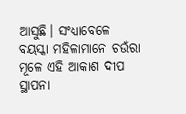ଆସୁଛି। ସଂଧ୍ୟାବେଳେ ବୟସ୍କା ମହିଳାମାନେ ଚଉଁରା ମୂଳେ ଏହି ଆକାଶ ଦୀପ ସ୍ଥାପନା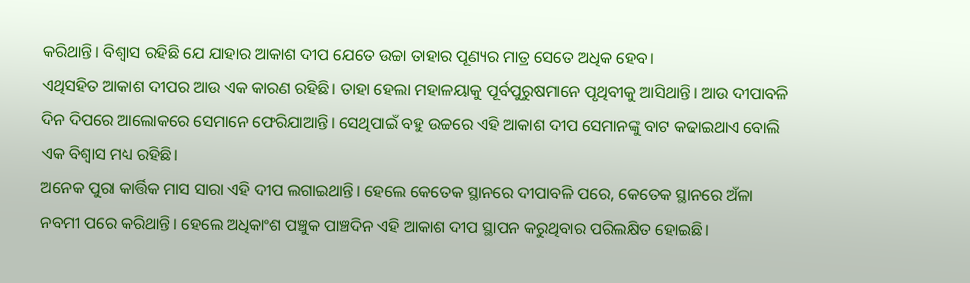କରିଥାନ୍ତି। ବିଶ୍ବାସ ରହିଛି ଯେ ଯାହାର ଆକାଶ ଦୀପ ଯେତେ ଉଚ୍ଚା ତାହାର ପୂଣ୍ୟର ମାତ୍ର ସେତେ ଅଧିକ ହେବ।
ଏଥିସହିତ ଆକାଶ ଦୀପର ଆଉ ଏକ କାରଣ ରହିଛି। ତାହା ହେଲା ମହାଳୟାକୁ ପୂର୍ବପୁରୁଷମାନେ ପୃଥିବୀକୁ ଆସିଥାନ୍ତି। ଆଉ ଦୀପାବଳି ଦିନ ଦିପରେ ଆଲୋକରେ ସେମାନେ ଫେରିଯାଆନ୍ତି। ସେଥିପାଇଁ ବହୁ ଉଚ୍ଚରେ ଏହି ଆକାଶ ଦୀପ ସେମାନଙ୍କୁ ବାଟ କଢାଇଥାଏ ବୋଲି ଏକ ବିଶ୍ବାସ ମଧ୍ୟ ରହିଛି।
ଅନେକ ପୁରା କାର୍ତ୍ତିକ ମାସ ସାରା ଏହି ଦୀପ ଲଗାଇଥାନ୍ତି। ହେଲେ କେତେକ ସ୍ଥାନରେ ଦୀପାବଳି ପରେ, କେତେକ ସ୍ଥାନରେ ଅଁଳା ନବମୀ ପରେ କରିଥାନ୍ତି। ହେଲେ ଅଧିକାଂଶ ପଞ୍ଚୁକ ପାଞ୍ଚଦିନ ଏହି ଆକାଶ ଦୀପ ସ୍ଥାପନ କରୁଥିବାର ପରିଲକ୍ଷିତ ହୋଇଛି।